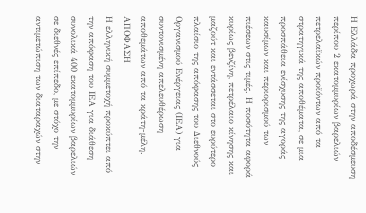Η Ελλάδα προχωρά στην αποδέσμευση περίπου 2 εκατομμυρίων βαρελιών πετρελαϊκών προϊόντων από τα στρατηγικά της αποθέματα, σε μια προσπάθεια ενίσχυσης της αγοράς καυσίμων και περιορισμού των πιέσεων στις τιμές. Η ποσότητα αφορά κυρίως βενζίνη, πετρέλαιο κίνησης και μαζούτ και εντάσσεται στο ευρύτερο πλαίσιο της απόφασης του Διεθνούς Οργανισμού Ενέργειας (ΙΕΑ) για συντονισμένη απελευθέρωση αποθεμάτων από τα κράτη-μέλη.
ΑΠΟΦΑΣΗ
Η ελληνική συμμετοχή προκύπτει από την απόφαση του ΙΕΑ για διάθεση συνολικά 400 εκατομμυρίων βαρελιών σε διεθνές επίπεδο, με στόχο την αντιμετώπιση των διαταραχών στην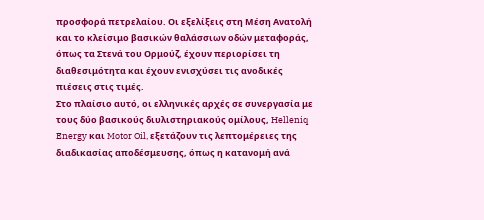προσφορά πετρελαίου. Οι εξελίξεις στη Μέση Ανατολή και το κλείσιμο βασικών θαλάσσιων οδών μεταφοράς, όπως τα Στενά του Ορμούζ, έχουν περιορίσει τη διαθεσιμότητα και έχουν ενισχύσει τις ανοδικές πιέσεις στις τιμές.
Στο πλαίσιο αυτό, οι ελληνικές αρχές σε συνεργασία με τους δύο βασικούς διυλιστηριακούς ομίλους, Helleniq Energy και Motor Oil, εξετάζουν τις λεπτομέρειες της διαδικασίας αποδέσμευσης, όπως η κατανομή ανά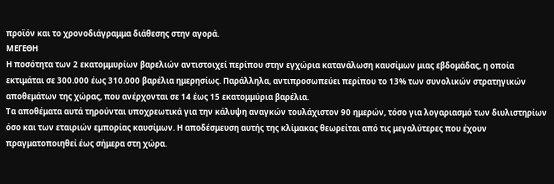προϊόν και το χρονοδιάγραμμα διάθεσης στην αγορά.
ΜΕΓΕΘΗ
Η ποσότητα των 2 εκατομμυρίων βαρελιών αντιστοιχεί περίπου στην εγχώρια κατανάλωση καυσίμων μιας εβδομάδας, η οποία εκτιμάται σε 300.000 έως 310.000 βαρέλια ημερησίως. Παράλληλα, αντιπροσωπεύει περίπου το 13% των συνολικών στρατηγικών αποθεμάτων της χώρας, που ανέρχονται σε 14 έως 15 εκατομμύρια βαρέλια.
Τα αποθέματα αυτά τηρούνται υποχρεωτικά για την κάλυψη αναγκών τουλάχιστον 90 ημερών, τόσο για λογαριασμό των διυλιστηρίων όσο και των εταιριών εμπορίας καυσίμων. Η αποδέσμευση αυτής της κλίμακας θεωρείται από τις μεγαλύτερες που έχουν πραγματοποιηθεί έως σήμερα στη χώρα.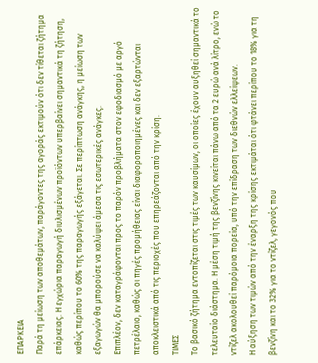ΕΠΑΡΚΕΙΑ
Παρά τη μείωση των αποθεμάτων, παράγοντες της αγοράς εκτιμούν ότι δεν τίθεται ζήτημα επάρκειας. Η εγχώρια παραγωγή διυλισμένων προϊόντων υπερβαίνει σημαντικά τη ζήτηση, καθώς περίπου το 60% της παραγωγής εξάγεται. Σε περίπτωση ανάγκης, η μείωση των εξαγωγών θα μπορούσε να καλύψει άμεσα τις εσωτερικές ανάγκες.
Επιπλέον, δεν καταγράφονται προς το παρόν προβλήματα στον εφοδιασμό με αργό πετρέλαιο, καθώς οι πηγές προμήθειας είναι διαφοροποιημένες και δεν εξαρτώνται αποκλειστικά από τις περιοχές που επηρεάζονται από την κρίση.
ΤΙΜΕΣ
Το βασικό ζήτημα εντοπίζεται στις τιμές των καυσίμων, οι οποίες έχουν αυξηθεί σημαντικά το τελευταίο διάστημα. Η μέση τιμή της βενζίνης κινείται πάνω από τα 2 ευρώ ανά λίτρο, ενώ το ντίζελ ακολουθεί παρόμοια πορεία, υπό την επίδραση των διεθνών ελλείψεων.
Η αύξηση των τιμών από την έναρξη της κρίσης εκτιμάται ότι φτάνει περίπου το 18% για τη βενζίνη και το 32% για το ντίζελ, γεγονός που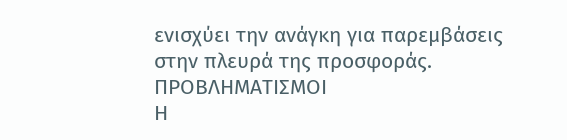ενισχύει την ανάγκη για παρεμβάσεις στην πλευρά της προσφοράς.
ΠΡΟΒΛΗΜΑΤΙΣΜΟΙ
Η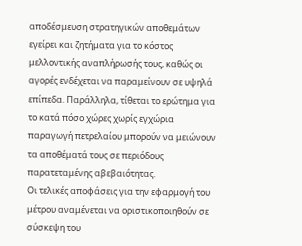αποδέσμευση στρατηγικών αποθεμάτων εγείρει και ζητήματα για το κόστος μελλοντικής αναπλήρωσής τους, καθώς οι αγορές ενδέχεται να παραμείνουν σε υψηλά επίπεδα. Παράλληλα, τίθεται το ερώτημα για το κατά πόσο χώρες χωρίς εγχώρια παραγωγή πετρελαίου μπορούν να μειώνουν τα αποθέματά τους σε περιόδους παρατεταμένης αβεβαιότητας.
Οι τελικές αποφάσεις για την εφαρμογή του μέτρου αναμένεται να οριστικοποιηθούν σε σύσκεψη του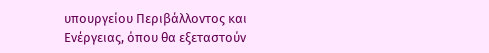υπουργείου Περιβάλλοντος και Ενέργειας, όπου θα εξεταστούν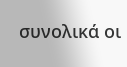συνολικά οι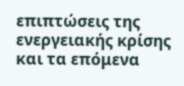επιπτώσεις της ενεργειακής κρίσης και τα επόμενα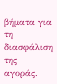βήματα για τη διασφάλιση της αγοράς.